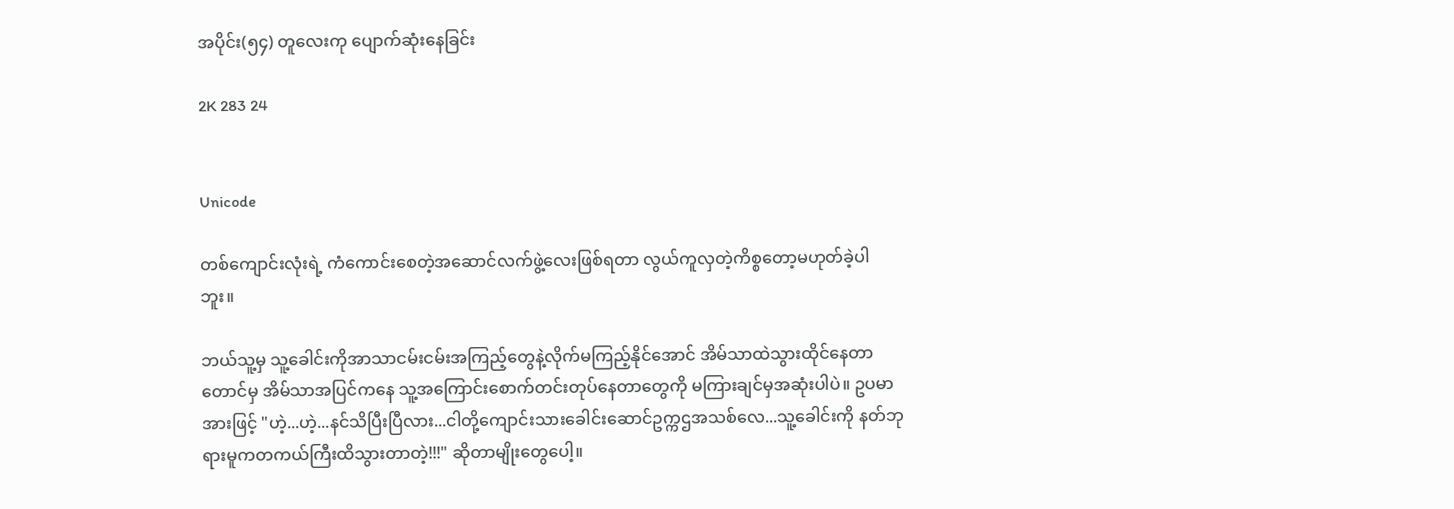အပိုင်း(၅၄) တူလေးကု ပျောက်ဆုံးနေခြင်း

2K 283 24


Unicode

တစ်ကျောင်းလုံးရဲ့ ကံကောင်းစေတဲ့အဆောင်လက်ဖွဲ့လေးဖြစ်ရတာ လွယ်ကူလှတဲ့ကိစ္စတော့မဟုတ်ခဲ့ပါဘူး။

ဘယ်သူ့မှ သူ့ခေါင်းကိုအာသာငမ်းငမ်းအကြည့်တွေနဲ့လိုက်မကြည့်နိုင်အောင် အိမ်သာထဲသွားထိုင်နေတာတောင်မှ အိမ်သာအပြင်ကနေ သူ့အကြောင်းစောက်တင်းတုပ်နေတာတွေကို မကြားချင်မှအဆုံးပါပဲ။ ဥပမာအားဖြင့် "ဟဲ့...ဟဲ့...နင်သိပြီးပြီလား...ငါတို့ကျောင်းသားခေါင်းဆောင်ဥက္ကဌအသစ်လေ...သူ့ခေါင်းကို နတ်ဘုရားမူကတကယ်ကြီးထိသွားတာတဲ့!!!" ဆိုတာမျိုးတွေပေါ့။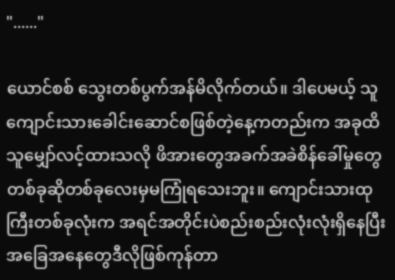"......"

ယောင်စစ် သွေးတစ်ပွက်အန်မိလိုက်တယ်။ ဒါပေမယ့် သူကျောင်းသားခေါင်းဆောင်စဖြစ်တဲ့နေ့ကတည်းက အခုထိ သူမျှော်လင့်ထားသလို ဖိအားတွေအခက်အခဲစိန်ခေါ်မှုတွေတစ်ခုဆိုတစ်ခုလေးမှမကြုံရသေးဘူး။ ကျောင်းသားထုကြီးတစ်ခုလုံးက အရင်အတိုင်းပဲစည်းစည်းလုံးလုံးရှိနေပြီး အခြေအနေတွေဒီလိုဖြစ်ကုန်တာ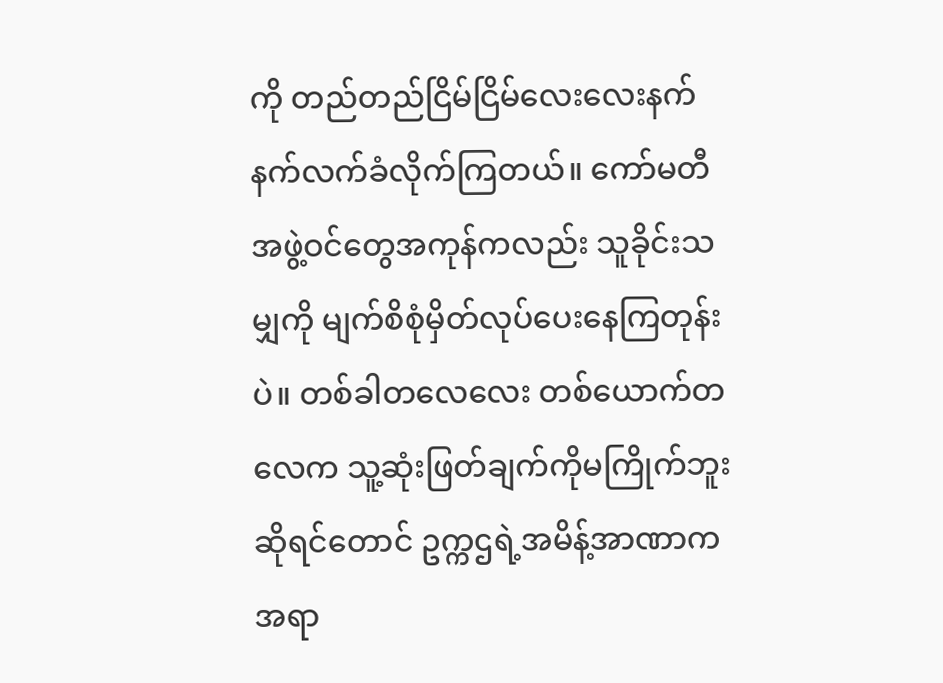ကို တည်တည်ငြိမ်ငြိမ်လေးလေးနက်နက်လက်ခံလိုက်ကြတယ်။ ကော်မတီအဖွဲ့ဝင်တွေအကုန်ကလည်း သူခိုင်းသမျှကို မျက်စိစုံမှိတ်လုပ်ပေးနေကြတုန်းပဲ။ တစ်ခါတလေလေး တစ်ယောက်တလေက သူ့ဆုံးဖြတ်ချက်ကိုမကြိုက်ဘူးဆိုရင်တောင် ဥက္ကဌရဲ့အမိန့်အာဏာက အရာ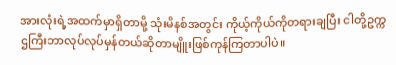အားလုံးရဲ့အထက်မှာရှိတာမို့ သုံးမိနစ်အတွင်း ကိုယ့်ကိုယ်ကိုတရားချပြီး ငါတို့ဥက္ကဌကြီးဘာလုပ်လုပ်မှန်တယ်ဆိုတာမျိူးဖြစ်ကုန်ကြတာပါပဲ။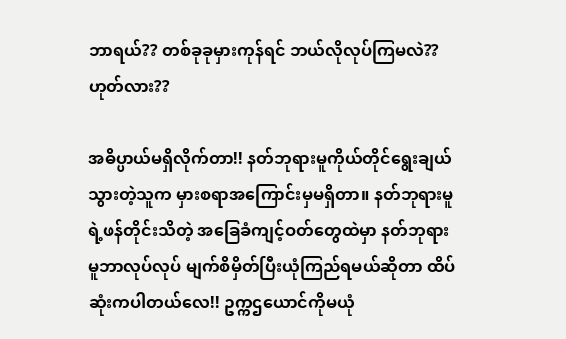ဘာရယ်?? တစ်ခုခုမှားကုန်ရင် ဘယ်လိုလုပ်ကြမလဲ?? ဟုတ်လား??

အဓိပ္ပာယ်မရှိလိုက်တာ!! နတ်ဘုရားမူကိုယ်တိုင်ရွေးချယ်သွားတဲ့သူက မှားစရာအကြောင်းမှမရှိတာ။ နတ်ဘုရားမူရဲ့ဖန်တိုင်းသိတဲ့ အခြေခံကျင့်ဝတ်တွေထဲမှာ နတ်ဘုရားမူဘာလုပ်လုပ် မျက်စိမှိတ်ပြီးယုံကြည်ရမယ်ဆိုတာ ထိပ်ဆုံးကပါတယ်လေ!! ဥက္ကဌယောင်ကိုမယုံ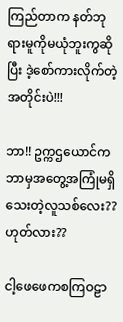ကြည်တာက နတ်ဘုရားမူကိုမယုံဘူးကွဆိုပြီး ဒဲ့စော်ကားလိုက်တဲ့အတိုင်းပဲ!!!

ဘာ!! ဥက္ကဌယောင်က ဘာမှအတွေ့အကြုံမရှိသေးတဲ့လူသစ်လေး?? ဟုတ်လား??

ငါ့ဖေဖေကစကြဝဠာ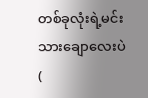တစ်ခုလုံးရဲ့မင်းသားချောလေးပဲ (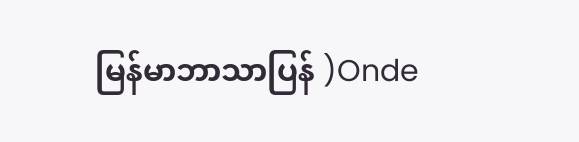မြန်မာဘာသာပြန် )Onde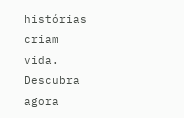histórias criam vida. Descubra agora